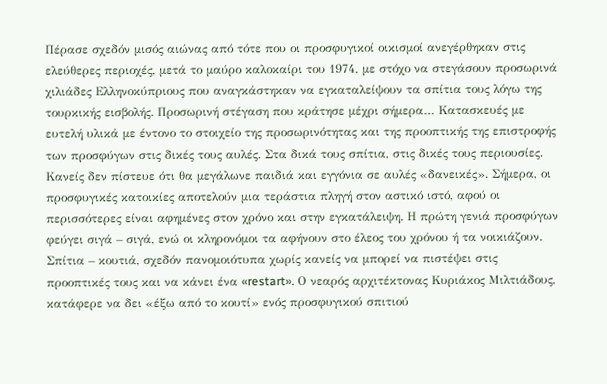Πέρασε σχεδόν μισός αιώνας από τότε που οι προσφυγικοί οικισμοί ανεγέρθηκαν στις ελεύθερες περιοχές, μετά το μαύρο καλοκαίρι του 1974, με στόχο να στεγάσουν προσωρινά χιλιάδες Ελληνοκύπριους που αναγκάστηκαν να εγκαταλείψουν τα σπίτια τους λόγω της τουρκικής εισβολής. Προσωρινή στέγαση που κράτησε μέχρι σήμερα… Κατασκευές με ευτελή υλικά με έντονο το στοιχείο της προσωρινότητας και της προοπτικής της επιστροφής των προσφύγων στις δικές τους αυλές. Στα δικά τους σπίτια, στις δικές τους περιουσίες. Κανείς δεν πίστευε ότι θα μεγάλωνε παιδιά και εγγόνια σε αυλές «δανεικές». Σήμερα, οι προσφυγικές κατοικίες αποτελούν μια τεράστια πληγή στον αστικό ιστό, αφού οι περισσότερες είναι αφημένες στον χρόνο και στην εγκατάλειψη. Η πρώτη γενιά προσφύγων φεύγει σιγά – σιγά, ενώ οι κληρονόμοι τα αφήνουν στο έλεος του χρόνου ή τα νοικιάζουν.
Σπίτια – κουτιά, σχεδόν πανομοιότυπα χωρίς κανείς να μπορεί να πιστέψει στις προοπτικές τους και να κάνει ένα «restart». Ο νεαρός αρχιτέκτονας Κυριάκος Μιλτιάδους, κατάφερε να δει «έξω από το κουτί» ενός προσφυγικού σπιτιού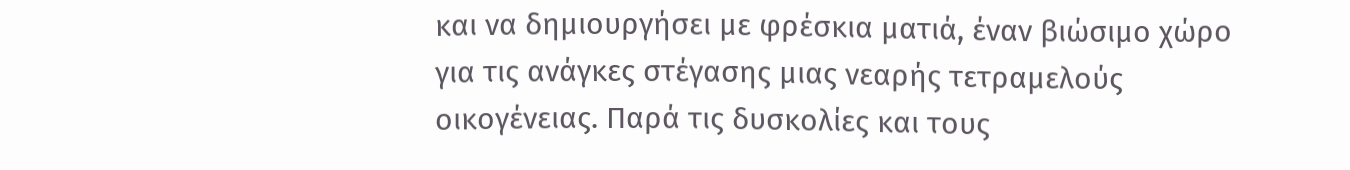και να δημιουργήσει με φρέσκια ματιά, έναν βιώσιμο χώρο για τις ανάγκες στέγασης μιας νεαρής τετραμελούς οικογένειας. Παρά τις δυσκολίες και τους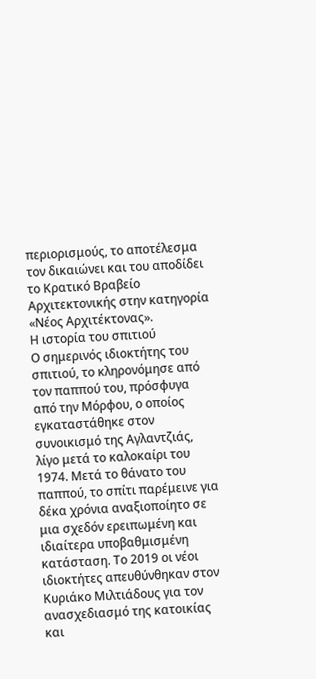περιορισμούς, το αποτέλεσμα τον δικαιώνει και του αποδίδει το Κρατικό Βραβείο Αρχιτεκτονικής στην κατηγορία «Νέος Αρχιτέκτονας».
Η ιστορία του σπιτιού
Ο σημερινός ιδιοκτήτης του σπιτιού, το κληρονόμησε από τον παππού του, πρόσφυγα από την Μόρφου, ο οποίος εγκαταστάθηκε στον συνοικισμό της Αγλαντζιάς, λίγο μετά το καλοκαίρι του 1974. Μετά το θάνατο του παππού, το σπίτι παρέμεινε για δέκα χρόνια αναξιοποίητο σε μια σχεδόν ερειπωμένη και ιδιαίτερα υποβαθμισμένη κατάσταση. Το 2019 οι νέοι ιδιοκτήτες απευθύνθηκαν στον Κυριάκο Μιλτιάδους για τον ανασχεδιασμό της κατοικίας και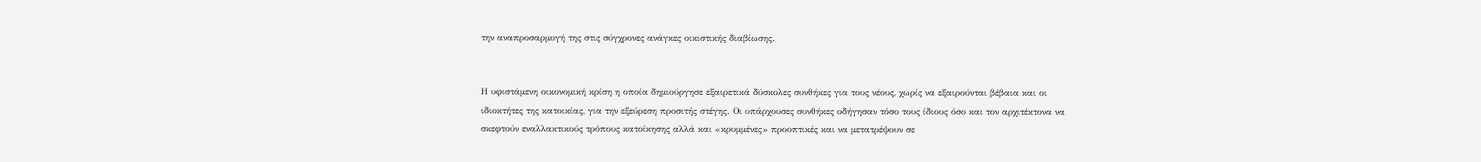την αναπροσαρμογή της στις σύγχρονες ανάγκες οικιστικής διαβίωσης.


Η υφιστάμενη οικονομική κρίση η οποία δημιούργησε εξαιρετικά δύσκολες συνθήκες για τους νέους, χωρίς να εξαιρούνται βέβαια και οι ιδιοκτήτες της κατοικίας, για την εξεύρεση προσιτής στέγης. Οι υπάρχουσες συνθήκες οδήγησαν τόσο τους ίδιους όσο και τον αρχιτέκτονα να σκεφτούν εναλλακτικούς τρόπους κατοίκησης αλλά και «κρυμμένες» προοπτικές και να μετατρέψουν σε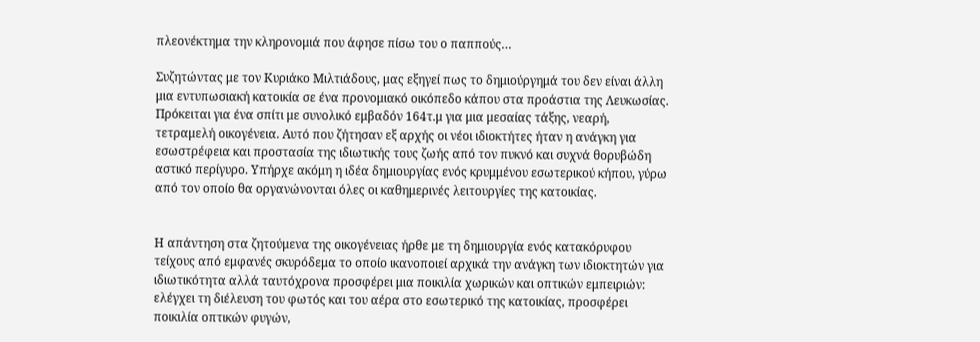πλεονέκτημα την κληρονομιά που άφησε πίσω του ο παππούς…

Συζητώντας με τον Κυριάκο Μιλτιάδους, μας εξηγεί πως το δημιούργημά του δεν είναι άλλη μια εντυπωσιακή κατοικία σε ένα προνομιακό οικόπεδο κάπου στα προάστια της Λευκωσίας. Πρόκειται για ένα σπίτι με συνολικό εμβαδόν 164τ.μ για μια μεσαίας τάξης, νεαρή, τετραμελή οικογένεια. Αυτό που ζήτησαν εξ αρχής οι νέοι ιδιοκτήτες ήταν η ανάγκη για εσωστρέφεια και προστασία της ιδιωτικής τους ζωής από τον πυκνό και συχνά θορυβώδη αστικό περίγυρο. Υπήρχε ακόμη η ιδέα δημιουργίας ενός κρυμμένου εσωτερικού κήπου, γύρω από τον οποίο θα οργανώνονται όλες οι καθημερινές λειτουργίες της κατοικίας.


Η απάντηση στα ζητούμενα της οικογένειας ήρθε με τη δημιουργία ενός κατακόρυφου τείχους από εμφανές σκυρόδεμα το οποίο ικανοποιεί αρχικά την ανάγκη των ιδιοκτητών για ιδιωτικότητα αλλά ταυτόχρονα προσφέρει μια ποικιλία χωρικών και οπτικών εμπειριών: ελέγχει τη διέλευση του φωτός και του αέρα στο εσωτερικό της κατοικίας, προσφέρει ποικιλία οπτικών φυγών,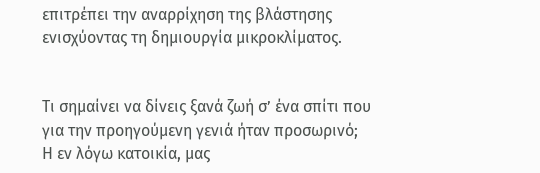επιτρέπει την αναρρίχηση της βλάστησης ενισχύοντας τη δημιουργία μικροκλίματος.


Τι σημαίνει να δίνεις ξανά ζωή σ’ ένα σπίτι που για την προηγούμενη γενιά ήταν προσωρινό;
Η εν λόγω κατοικία, μας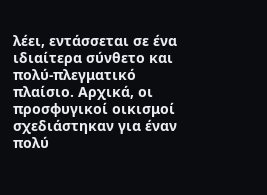λέει, εντάσσεται σε ένα ιδιαίτερα σύνθετο και πολύ-πλεγματικό πλαίσιο. Αρχικά, οι προσφυγικοί οικισμοί σχεδιάστηκαν για έναν πολύ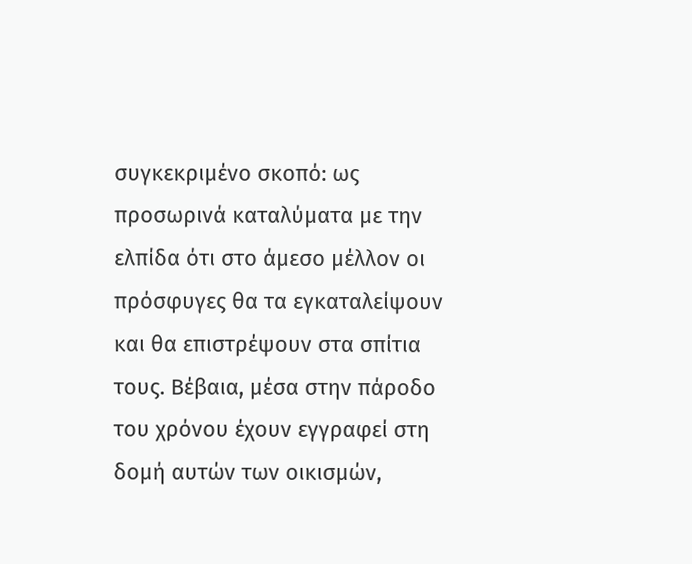συγκεκριμένο σκοπό: ως προσωρινά καταλύματα με την ελπίδα ότι στο άμεσο μέλλον οι πρόσφυγες θα τα εγκαταλείψουν και θα επιστρέψουν στα σπίτια τους. Βέβαια, μέσα στην πάροδο του χρόνου έχουν εγγραφεί στη δομή αυτών των οικισμών,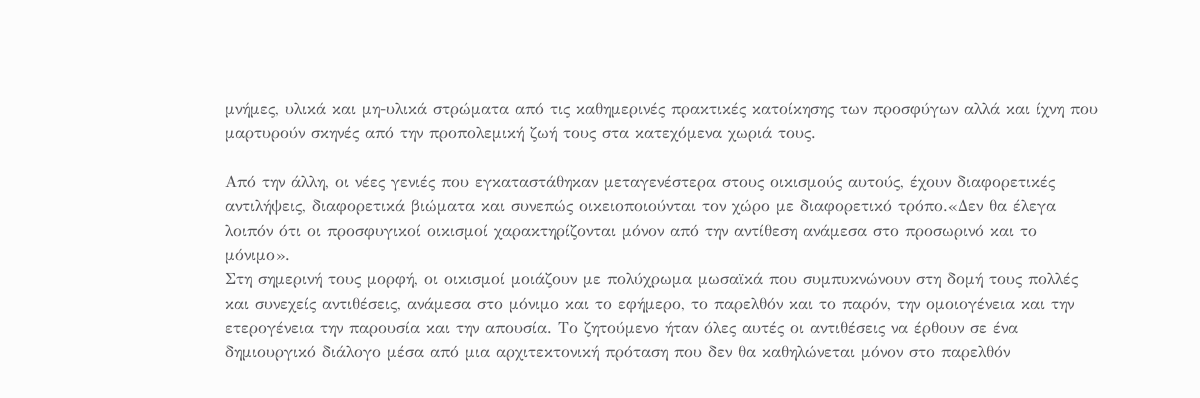μνήμες, υλικά και μη-υλικά στρώματα από τις καθημερινές πρακτικές κατοίκησης των προσφύγων αλλά και ίχνη που μαρτυρούν σκηνές από την προπολεμική ζωή τους στα κατεχόμενα χωριά τους.

Από την άλλη, οι νέες γενιές που εγκαταστάθηκαν μεταγενέστερα στους οικισμούς αυτούς, έχουν διαφορετικές αντιλήψεις, διαφορετικά βιώματα και συνεπώς οικειοποιούνται τον χώρο με διαφορετικό τρόπο.«Δεν θα έλεγα λοιπόν ότι οι προσφυγικοί οικισμοί χαρακτηρίζονται μόνον από την αντίθεση ανάμεσα στο προσωρινό και το μόνιμο».
Στη σημερινή τους μορφή, οι οικισμοί μοιάζουν με πολύχρωμα μωσαϊκά που συμπυκνώνουν στη δομή τους πολλές και συνεχείς αντιθέσεις, ανάμεσα στο μόνιμο και το εφήμερο, το παρελθόν και το παρόν, την ομοιογένεια και την ετερογένεια την παρουσία και την απουσία. Το ζητούμενο ήταν όλες αυτές οι αντιθέσεις να έρθουν σε ένα δημιουργικό διάλογο μέσα από μια αρχιτεκτονική πρόταση που δεν θα καθηλώνεται μόνον στο παρελθόν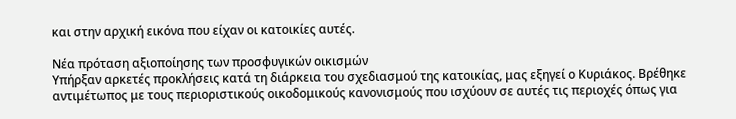και στην αρχική εικόνα που είχαν οι κατοικίες αυτές.

Νέα πρόταση αξιοποίησης των προσφυγικών οικισμών
Υπήρξαν αρκετές προκλήσεις κατά τη διάρκεια του σχεδιασμού της κατοικίας, μας εξηγεί ο Κυριάκος. Βρέθηκε αντιμέτωπος με τους περιοριστικούς οικοδομικούς κανονισμούς που ισχύουν σε αυτές τις περιοχές όπως για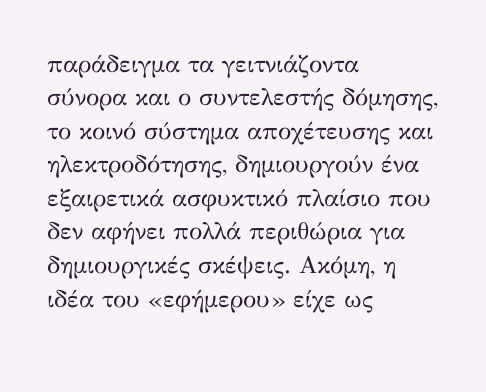παράδειγμα τα γειτνιάζοντα σύνορα και ο συντελεστής δόμησης, το κοινό σύστημα αποχέτευσης και ηλεκτροδότησης, δημιουργούν ένα εξαιρετικά ασφυκτικό πλαίσιο που δεν αφήνει πολλά περιθώρια για δημιουργικές σκέψεις. Ακόμη, η ιδέα του «εφήμερου» είχε ως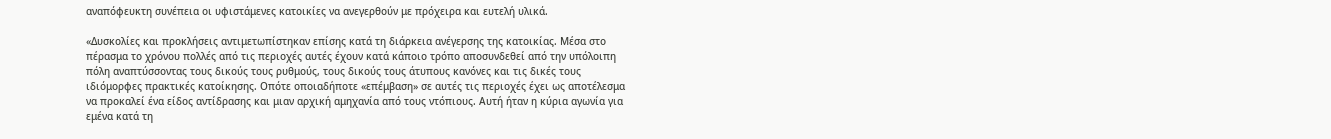αναπόφευκτη συνέπεια οι υφιστάμενες κατοικίες να ανεγερθούν με πρόχειρα και ευτελή υλικά.

«Δυσκολίες και προκλήσεις αντιμετωπίστηκαν επίσης κατά τη διάρκεια ανέγερσης της κατοικίας. Μέσα στο πέρασμα το χρόνου πολλές από τις περιοχές αυτές έχουν κατά κάποιο τρόπο αποσυνδεθεί από την υπόλοιπη πόλη αναπτύσσοντας τους δικούς τους ρυθμούς, τους δικούς τους άτυπους κανόνες και τις δικές τους ιδιόμορφες πρακτικές κατοίκησης. Οπότε οποιαδήποτε «επέμβαση» σε αυτές τις περιοχές έχει ως αποτέλεσμα να προκαλεί ένα είδος αντίδρασης και μιαν αρχική αμηχανία από τους ντόπιους. Αυτή ήταν η κύρια αγωνία για εμένα κατά τη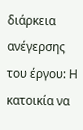διάρκεια ανέγερσης του έργου: Η κατοικία να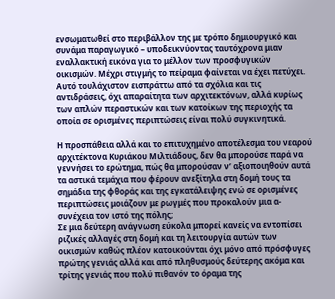ενσωματωθεί στο περιβάλλον της με τρόπο δημιουργικό και συνάμα παραγωγικό – υποδεικνύοντας ταυτόχρονα μιαν εναλλακτική εικόνα για το μέλλον των προσφυγικών οικισμών. Μέχρι στιγμής το πείραμα φαίνεται να έχει πετύχει. Αυτό τουλάχιστον εισπράττω από τα σχόλια και τις αντιδράσεις, όχι απαραίτητα των αρχιτεκτόνων, αλλά κυρίως των απλών περαστικών και των κατοίκων της περιοχής τα οποία σε ορισμένες περιπτώσεις είναι πολύ συγκινητικά.

Η προσπάθεια αλλά και το επιτυχημένο αποτέλεσμα του νεαρού αρχιτέκτονα Κυριάκου Μιλτιάδους, δεν θα μπορούσε παρά να γεννήσει το ερώτημα, πώς θα μπορούσαν ν’ αξιοποιηθούν αυτά τα αστικά τεμάχια που φέρουν ανεξίτηλα στη δομή τους τα σημάδια της φθοράς και της εγκατάλειψης ενώ σε ορισμένες περιπτώσεις μοιάζουν με ρωγμές που προκαλούν μια α-συνέχεια τον ιστό της πόλης;
Σε μια δεύτερη ανάγνωση εύκολα μπορεί κανείς να εντοπίσει ριζικές αλλαγές στη δομή και τη λειτουργία αυτών των οικισμών καθώς πλέον κατοικούνται όχι μόνο από πρόσφυγες πρώτης γενιάς αλλά και από πληθυσμούς δεύτερης ακόμα και τρίτης γενιάς που πολύ πιθανόν το όραμα της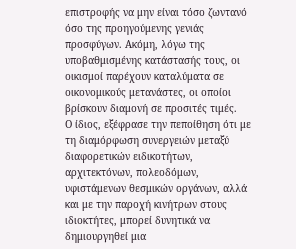επιστροφής να μην είναι τόσο ζωντανό όσο της προηγούμενης γενιάς προσφύγων. Ακόμη, λόγω της υποβαθμισμένης κατάστασής τους, οι οικισμοί παρέχουν καταλύματα σε οικονομικούς μετανάστες, οι οποίοι βρίσκουν διαμονή σε προσιτές τιμές.
Ο ίδιος, εξέφρασε την πεποίθηση ότι με τη διαμόρφωση συνεργειών μεταξύ διαφορετικών ειδικοτήτων, αρχιτεκτόνων, πολεοδόμων, υφιστάμενων θεσμικών οργάνων, αλλά και με την παροχή κινήτρων στους ιδιοκτήτες, μπορεί δυνητικά να δημιουργηθεί μια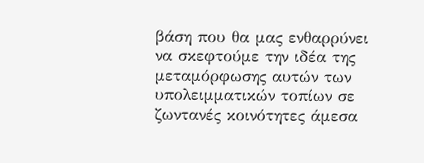βάση που θα μας ενθαρρύνει να σκεφτούμε την ιδέα της μεταμόρφωσης αυτών των υπολειμματικών τοπίων σε ζωντανές κοινότητες άμεσα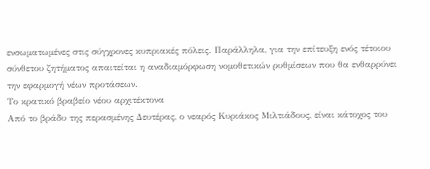ενσωματωμένες στις σύγχρονες κυπριακές πόλεις. Παράλληλα, για την επίτευξη ενός τέτοιου σύνθετου ζητήματος απαιτείται η αναδιαμόρφωση νομοθετικών ρυθμίσεων που θα ενθαρρύνει την εφαρμογή νέων προτάσεων.
Το κρατικό βραβείο νέου αρχιτέκτονα
Από το βράδυ της περασμένης Δευτέρας, ο νεαρός Κυριάκος Μιλτιάδους, είναι κάτοχος του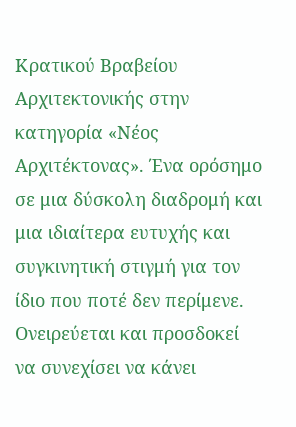Κρατικού Βραβείου Αρχιτεκτονικής στην κατηγορία «Νέος Αρχιτέκτονας». Ένα ορόσημο σε μια δύσκολη διαδρομή και μια ιδιαίτερα ευτυχής και συγκινητική στιγμή για τον ίδιο που ποτέ δεν περίμενε. Ονειρεύεται και προσδοκεί να συνεχίσει να κάνει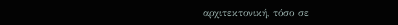αρχιτεκτονική, τόσο σε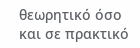θεωρητικό όσο και σε πρακτικό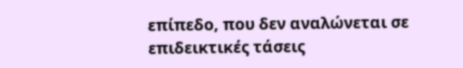επίπεδο, που δεν αναλώνεται σε επιδεικτικές τάσεις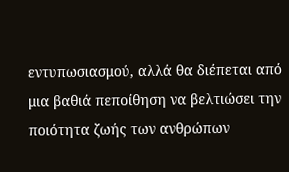εντυπωσιασμού, αλλά θα διέπεται από μια βαθιά πεποίθηση να βελτιώσει την ποιότητα ζωής των ανθρώπων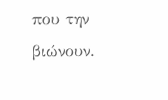που την βιώνουν.